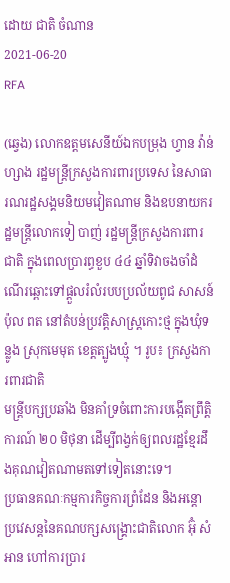ដោយ ជាតិ ចំណាន
2021-06-20
RFA

(ឆ្វេង) លោកឧត្តមសេនីយ៍ឯកបម្រុង ហ្វាន វ៉ាន់ ហ្សាង រដ្ឋមន្ត្រីក្រសួងការពារប្រទេស នៃសាធារណរដ្ឋសង្គមនិយមវៀតណាម និងឧបនាយករដ្ឋមន្ត្រីលោកទៀ បាញ់ រដ្ឋមន្ត្រីក្រសួងការពារជាតិ ក្នុងពេលប្រារព្ធខួប ៤៤ ឆ្នាំទិវាចងចាំដំណើរឆ្ពោះទៅផ្តួលរំលំរបបប្រល័យពូជ សាសន៍ប៉ុល ពត នៅតំបន់ប្រវត្តិសាស្ត្រកោះថ្ម ក្នុងឃុំទន្លូង ស្រុកមេមុត ខេត្តត្បូងឃ្មុំ ។ រូប៖ ក្រសួងការពារជាតិ
មន្ត្រីបក្សប្រឆាំង មិនគាំទ្រចំពោះការបង្កើតព្រឹត្តិការណ៍ ២០ មិថុនា ដើម្បីពង្វក់ឲ្យពលរដ្ឋខ្មែរដឹងគុណវៀតណាមតទៅទៀតនោះទេ។
ប្រធានគណៈកម្មការកិច្ចការព្រំដែន និងអន្តោប្រវេសន្តនៃគណបក្សសង្គ្រោះជាតិលោក អ៊ុំ សំអាន ហៅការប្រារ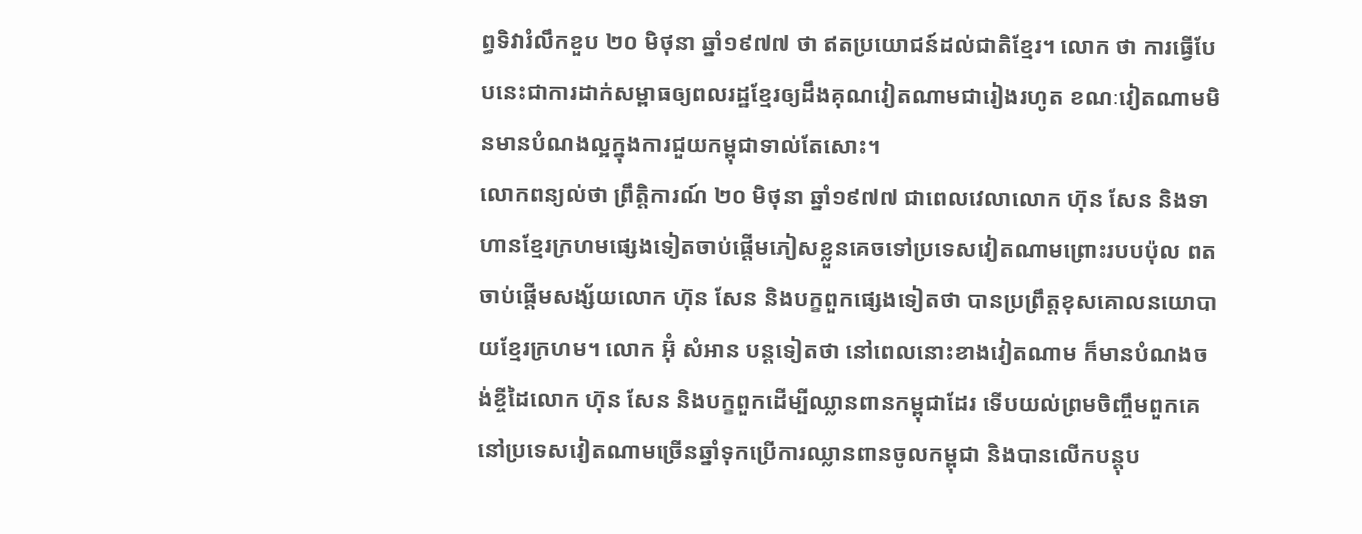ព្ធទិវារំលឹកខួប ២០ មិថុនា ឆ្នាំ១៩៧៧ ថា ឥតប្រយោជន៍ដល់ជាតិខ្មែរ។ លោក ថា ការធ្វើបែបនេះជាការដាក់សម្ពាធឲ្យពលរដ្ឋខ្មែរឲ្យដឹងគុណវៀតណាមជារៀងរហូត ខណៈវៀតណាមមិនមានបំណងល្អក្នុងការជួយកម្ពុជាទាល់តែសោះ។
លោកពន្យល់ថា ព្រឹត្តិការណ៍ ២០ មិថុនា ឆ្នាំ១៩៧៧ ជាពេលវេលាលោក ហ៊ុន សែន និងទាហានខ្មែរក្រហមផ្សេងទៀតចាប់ផ្ដើមភៀសខ្លួនគេចទៅប្រទេសវៀតណាមព្រោះរបបប៉ុល ពត ចាប់ផ្ដើមសង្ស័យលោក ហ៊ុន សែន និងបក្ខពួកផ្សេងទៀតថា បានប្រព្រឹត្តខុសគោលនយោបាយខ្មែរក្រហម។ លោក អ៊ុំ សំអាន បន្តទៀតថា នៅពេលនោះខាងវៀតណាម ក៏មានបំណងចង់ខ្ចីដៃលោក ហ៊ុន សែន និងបក្ខពួកដើម្បីឈ្លានពានកម្ពុជាដែរ ទើបយល់ព្រមចិញ្ចឹមពួកគេនៅប្រទេសវៀតណាមច្រើនឆ្នាំទុកប្រើការឈ្លានពានចូលកម្ពុជា និងបានលើកបន្តុប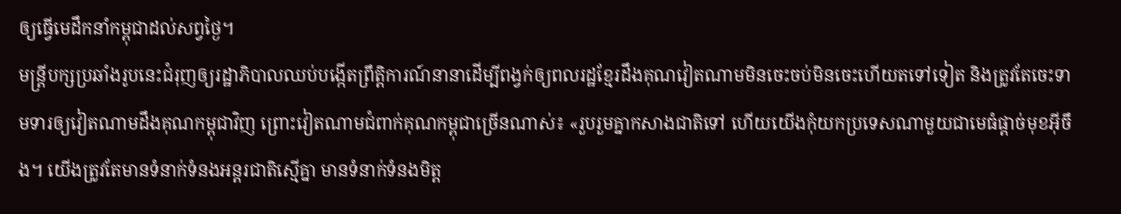ឲ្យធ្វើមេដឹកនាំកម្ពុជាដល់សព្វថ្ងៃ។
មន្ត្រីបក្សប្រឆាំងរូបនេះជំរុញឲ្យរដ្ឋាភិបាលឈប់បង្កើតព្រឹត្តិការណ៍នានាដើម្បីពង្វក់ឲ្យពលរដ្ឋខ្មែរដឹងគុណវៀតណាមមិនចេះចប់មិនចេះហើយតទៅទៀត និងត្រូវតែចេះទាមទារឲ្យវៀតណាមដឹងគុណកម្ពុជាវិញ ព្រោះវៀតណាមជំពាក់គុណកម្ពុជាច្រើនណាស់៖ «រួបរួមគ្នាកសាងជាតិទៅ ហើយយើងកុំយកប្រទេសណាមួយជាមេធំផ្ដាច់មុខអ៊ីចឹង។ យើងត្រូវតែមានទំនាក់ទំនងអន្តរជាតិស្មើគ្នា មានទំនាក់ទំនងមិត្ត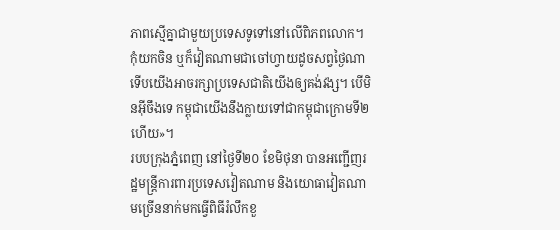ភាពស្មើគ្នាជាមួយប្រទេសទូទៅនៅលើពិភពលោក។ កុំយកចិន ឬក៏វៀតណាមជាចៅហ្វាយដូចសព្វថ្ងៃណា ទើបយើងអាចរក្សាប្រទេសជាតិយើងឲ្យគង់វង្ស។ បើមិនអ៊ីចឹងទេ កម្ពុជាយើងនឹងក្លាយទៅជាកម្ពុជាក្រោមទី២ហើយ»។
របបក្រុងភ្នំពេញ នៅថ្ងៃទី២០ ខែមិថុនា បានអញ្ជើញរដ្ឋមន្ត្រីការពារប្រទេសវៀតណាម និងយោធាវៀតណាមច្រើននាក់មកធ្វើពិធីរំលឹកខួ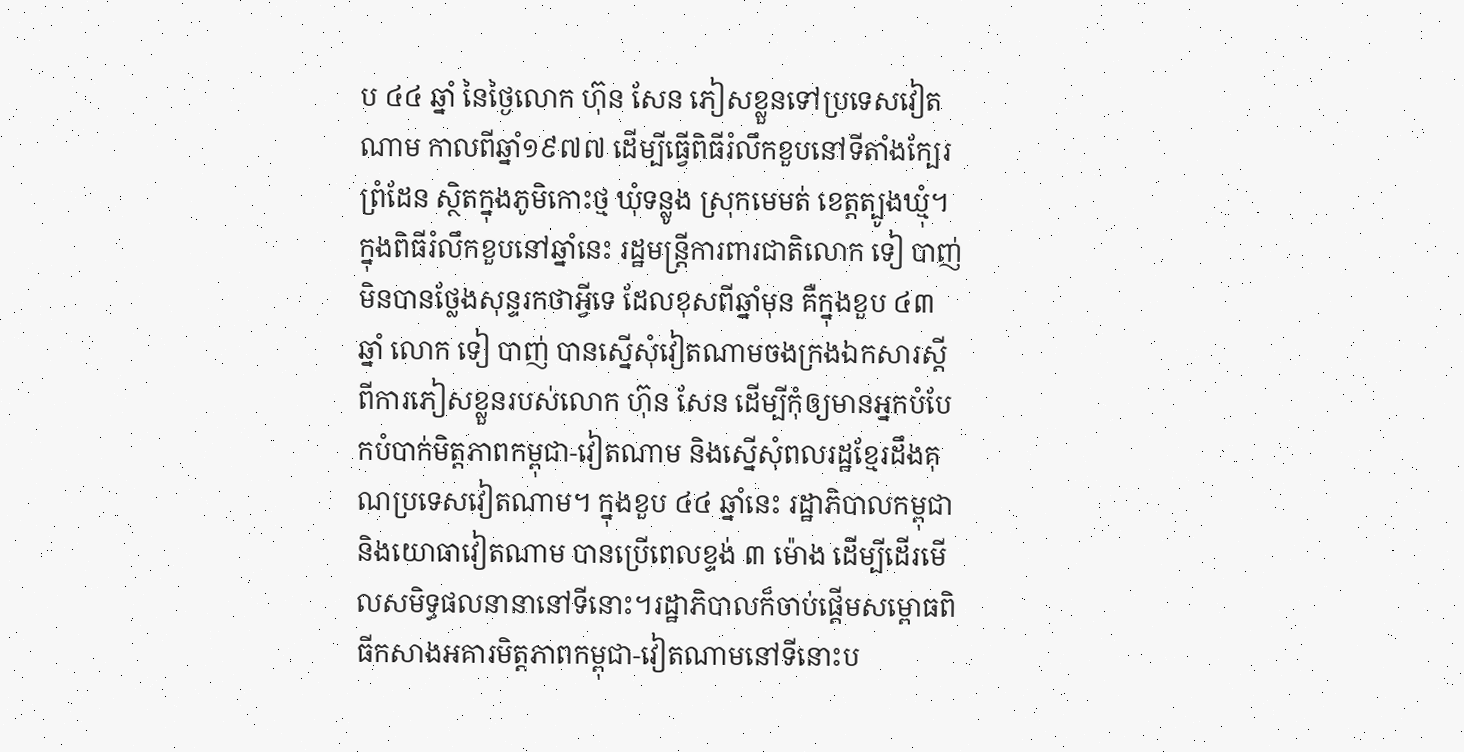ប ៤៤ ឆ្នាំ នៃថ្ងៃលោក ហ៊ុន សែន ភៀសខ្លួនទៅប្រទេសវៀតណាម កាលពីឆ្នាំ១៩៧៧ ដើម្បីធ្វើពិធីរំលឹកខួបនៅទីតាំងក្បែរព្រំដែន ស្ថិតក្នុងភូមិកោះថ្ម ឃុំទន្លូង ស្រុកមេមត់ ខេត្តត្បូងឃ្មុំ។ ក្នុងពិធីរំលឹកខួបនៅឆ្នាំនេះ រដ្ឋមន្ត្រីការពារជាតិលោក ទៀ បាញ់ មិនបានថ្លែងសុន្ទរកថាអ្វីទេ ដែលខុសពីឆ្នាំមុន គឺក្នុងខួប ៤៣ ឆ្នាំ លោក ទៀ បាញ់ បានស្នើសុំវៀតណាមចងក្រងឯកសារស្ដីពីការភៀសខ្លួនរបស់លោក ហ៊ុន សែន ដើម្បីកុំឲ្យមានអ្នកបំបែកបំបាក់មិត្តភាពកម្ពុជា-វៀតណាម និងស្នើសុំពលរដ្ឋខ្មែរដឹងគុណប្រទេសវៀតណាម។ ក្នុងខួប ៤៤ ឆ្នាំនេះ រដ្ឋាភិបាលកម្ពុជានិងយោធាវៀតណាម បានប្រើពេលខ្ទង់ ៣ ម៉ោង ដើម្បីដើរមើលសមិទ្ធផលនានានៅទីនោះ។រដ្ឋាភិបាលក៏ចាប់ផ្ដើមសម្ពោធពិធីកសាងអគារមិត្តភាពកម្ពុជា-វៀតណាមនៅទីនោះប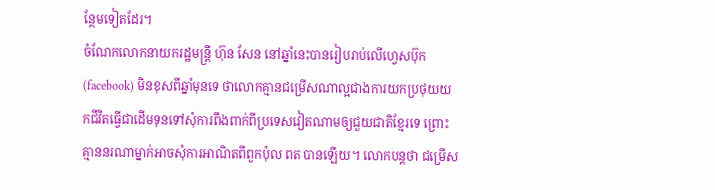ន្ថែមទៀតដែរ។
ចំណែកលោកនាយករដ្ឋមន្ត្រី ហ៊ុន សែន នៅឆ្នាំនេះបានរៀបរាប់លើហ្វេសប៊ុក (facebook) មិនខុសពីឆ្នាំមុនទេ ថាលោកគ្មានជម្រើសណាល្អជាងការយកប្រថុយយកជីវិតធ្វើជាដើមទុនទៅសុំការពឹងពាក់ពីប្រទេសវៀតណាមឲ្យជួយជាតិខ្មែរទេ ព្រោះគ្មាននរណាម្នាក់អាចសុំការអាណិតពីពួកប៉ុល ពត បានឡើយ។ លោកបន្តថា ជម្រើស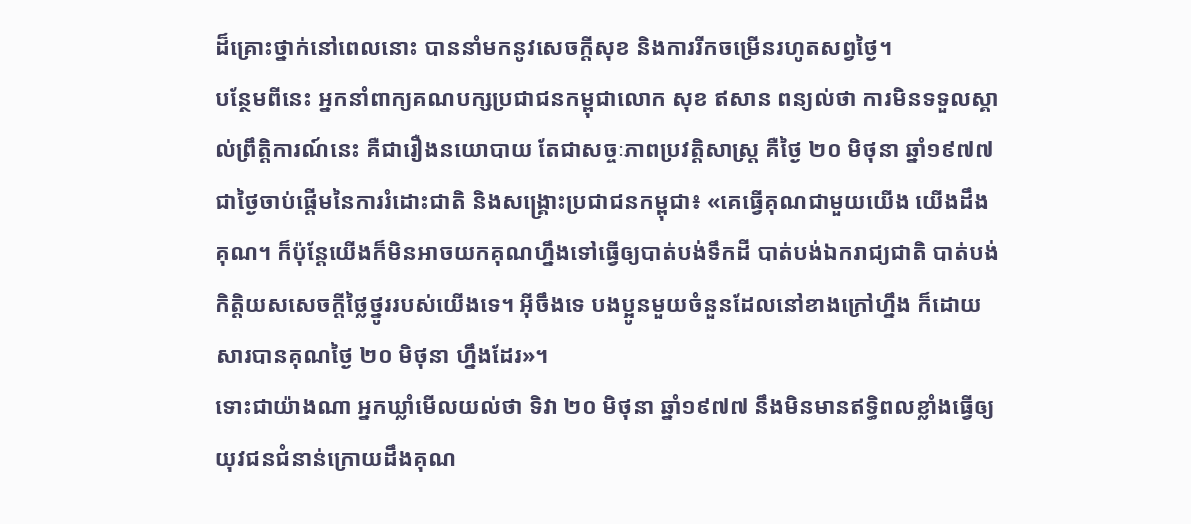ដ៏គ្រោះថ្នាក់នៅពេលនោះ បាននាំមកនូវសេចក្ដីសុខ និងការរីកចម្រើនរហូតសព្វថ្ងៃ។
បន្ថែមពីនេះ អ្នកនាំពាក្យគណបក្សប្រជាជនកម្ពុជាលោក សុខ ឥសាន ពន្យល់ថា ការមិនទទួលស្គាល់ព្រឹត្តិការណ៍នេះ គឺជារឿងនយោបាយ តែជាសច្ចៈភាពប្រវត្តិសាស្ត្រ គឺថ្ងៃ ២០ មិថុនា ឆ្នាំ១៩៧៧ ជាថ្ងៃចាប់ផ្ដើមនៃការរំដោះជាតិ និងសង្គ្រោះប្រជាជនកម្ពុជា៖ «គេធ្វើគុណជាមួយយើង យើងដឹងគុណ។ ក៏ប៉ុន្តែយើងក៏មិនអាចយកគុណហ្នឹងទៅធ្វើឲ្យបាត់បង់ទឹកដី បាត់បង់ឯករាជ្យជាតិ បាត់បង់កិត្តិយសសេចក្ដីថ្លៃថ្នូររបស់យើងទេ។ អ៊ីចឹងទេ បងប្អូនមួយចំនួនដែលនៅខាងក្រៅហ្នឹង ក៏ដោយសារបានគុណថ្ងៃ ២០ មិថុនា ហ្នឹងដែរ»។
ទោះជាយ៉ាងណា អ្នកឃ្លាំមើលយល់ថា ទិវា ២០ មិថុនា ឆ្នាំ១៩៧៧ នឹងមិនមានឥទ្ធិពលខ្លាំងធ្វើឲ្យយុវជនជំនាន់ក្រោយដឹងគុណ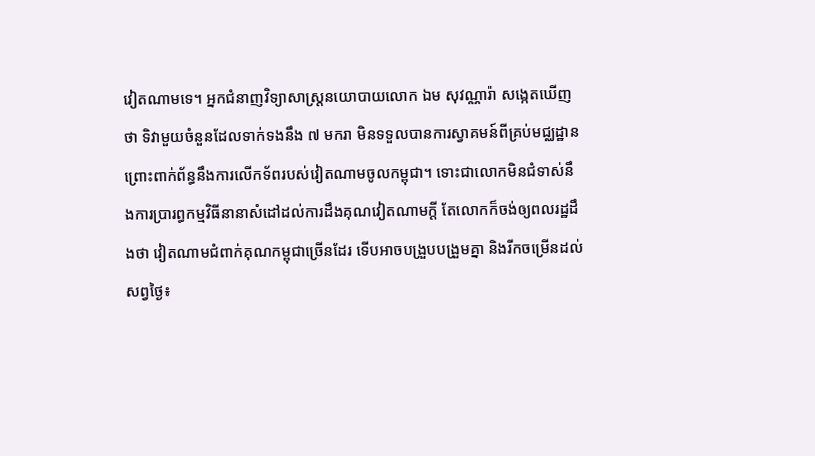វៀតណាមទេ។ អ្នកជំនាញវិទ្យាសាស្ត្រនយោបាយលោក ឯម សុវណ្ណារ៉ា សង្កេតឃើញថា ទិវាមួយចំនួនដែលទាក់ទងនឹង ៧ មករា មិនទទួលបានការស្វាគមន៍ពីគ្រប់មជ្ឈដ្ឋាន ព្រោះពាក់ព័ន្ធនឹងការលើកទ័ពរបស់វៀតណាមចូលកម្ពុជា។ ទោះជាលោកមិនជំទាស់នឹងការប្រារព្ធកម្មវិធីនានាសំដៅដល់ការដឹងគុណវៀតណាមក្តី តែលោកក៏ចង់ឲ្យពលរដ្ឋដឹងថា វៀតណាមជំពាក់គុណកម្ពុជាច្រើនដែរ ទើបអាចបង្រួបបង្រួមគ្នា និងរីកចម្រើនដល់សព្វថ្ងៃ៖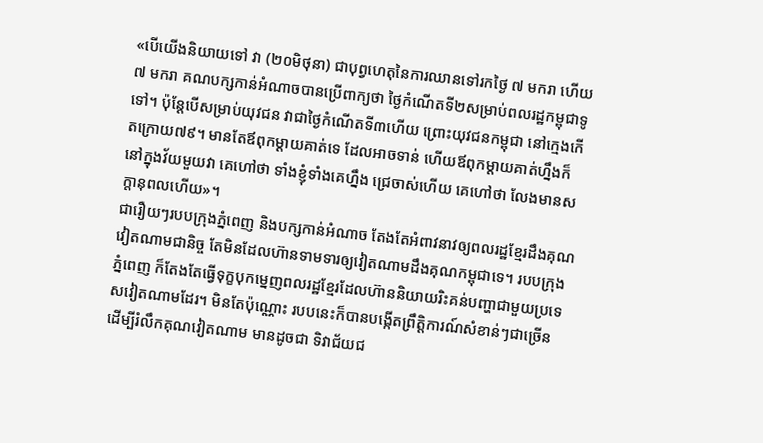«បើយើងនិយាយទៅ វា (២០មិថុនា) ជាបុព្វហេតុនៃការឈានទៅរកថ្ងៃ ៧ មករា ហើយ ៧ មករា គណបក្សកាន់អំណាចបានប្រើពាក្យថា ថ្ងៃកំណើតទី២សម្រាប់ពលរដ្ឋកម្ពុជាទូទៅ។ ប៉ុន្តែបើសម្រាប់យុវជន វាជាថ្ងៃកំណើតទី៣ហើយ ព្រោះយុវជនកម្ពុជា នៅក្មេងកើតក្រោយ៧៩។ មានតែឪពុកម្ដាយគាត់ទេ ដែលអាចទាន់ ហើយឪពុកម្ដាយគាត់ហ្នឹងក៏នៅក្នុងវ័យមួយវា គេហៅថា ទាំងខ្ញុំទាំងគេហ្នឹង ជ្រេចាស់ហើយ គេហៅថា លែងមានសក្តានុពលហើយ»។
ជារឿយៗរបបក្រុងភ្នំពេញ និងបក្សកាន់អំណាច តែងតែអំពាវនាវឲ្យពលរដ្ឋខ្មែរដឹងគុណវៀតណាមជានិច្ច តែមិនដែលហ៊ានទាមទារឲ្យវៀតណាមដឹងគុណកម្ពុជាទេ។ របបក្រុងភ្នំពេញ ក៏តែងតែធ្វើទុក្ខបុកម្នេញពលរដ្ឋខ្មែរដែលហ៊ាននិយាយរិះគន់បញ្ហាជាមួយប្រទេសវៀតណាមដែរ។ មិនតែប៉ុណ្ណោះ របបនេះក៏បានបង្កើតព្រឹត្តិការណ៍សំខាន់ៗជាច្រើន ដើម្បីរំលឹកគុណវៀតណាម មានដូចជា ទិវាជ័យជ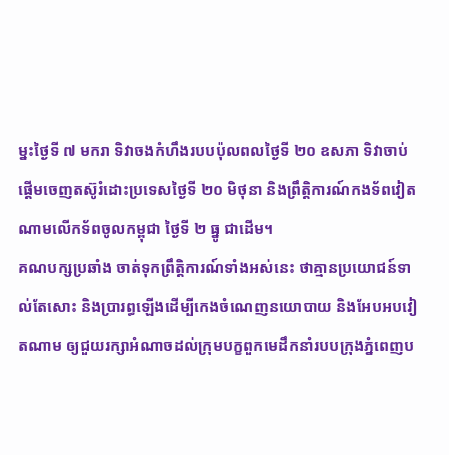ម្នះថ្ងៃទី ៧ មករា ទិវាចងកំហឹងរបបប៉ុលពលថ្ងៃទី ២០ ឧសភា ទិវាចាប់ផ្ដើមចេញតស៊ូរំដោះប្រទេសថ្ងៃទី ២០ មិថុនា និងព្រឹត្តិការណ៍កងទ័ពវៀតណាមលើកទ័ពចូលកម្ពុជា ថ្ងៃទី ២ ធ្នូ ជាដើម។
គណបក្សប្រឆាំង ចាត់ទុកព្រឹត្តិការណ៍ទាំងអស់នេះ ថាគ្មានប្រយោជន៍ទាល់តែសោះ និងប្រារព្ធឡើងដើម្បីកេងចំណេញនយោបាយ និងអែបអបវៀតណាម ឲ្យជួយរក្សាអំណាចដល់ក្រុមបក្ខពួកមេដឹកនាំរបបក្រុងភ្នំពេញប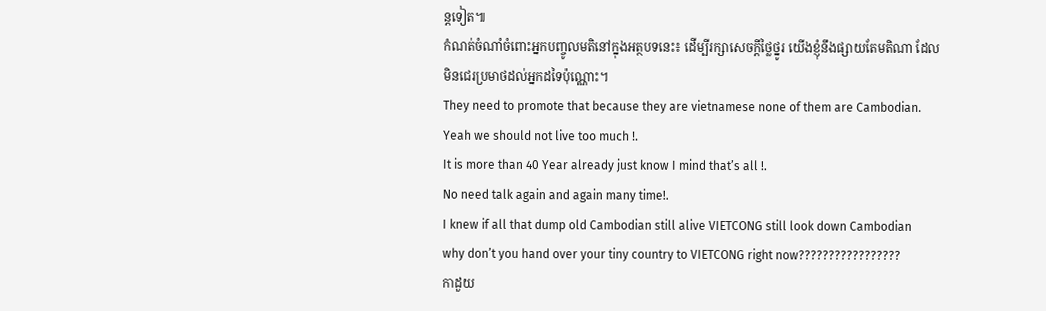ន្តទៀត៕
កំណត់ចំណាំចំពោះអ្នកបញ្ចូលមតិនៅក្នុងអត្ថបទនេះ៖ ដើម្បីរក្សាសេចក្ដីថ្លៃថ្នូរ យើងខ្ញុំនឹងផ្សាយតែមតិណា ដែលមិនជេរប្រមាថដល់អ្នកដទៃប៉ុណ្ណោះ។
They need to promote that because they are vietnamese none of them are Cambodian.
Yeah we should not live too much !.
It is more than 40 Year already just know I mind that’s all !.
No need talk again and again many time!.
I knew if all that dump old Cambodian still alive VIETCONG still look down Cambodian
why don’t you hand over your tiny country to VIETCONG right now?????????????????
កាដួយ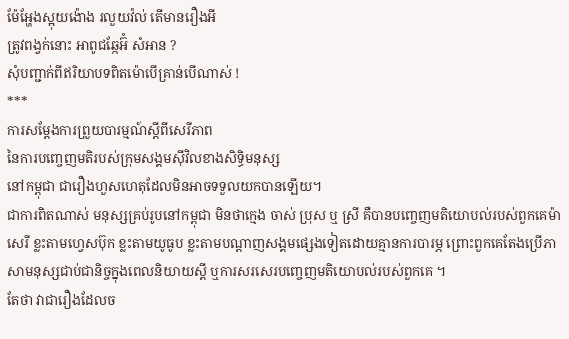ម៉ែអ្ហែងស្អុយង៉ោង រលួយវ៉ល់ តើមានរឿងអី
ត្រូវពង្វក់នោះ អាពូជឆ្កែអ៊ំ សំអាន ?
សុំបញ្ជាក់ពីឥរិយាបទពិតម៉ោបេីគ្រាន់បេីណាស់ !
***
ការសម្តែងការព្រួយបារម្មណ៍ស្តីពីសេរីភាព
នៃការបញ្ចេញមតិរបស់ក្រុមសង្គមស៊ីវិលខាងសិទ្ធិមនុស្ស
នៅកម្ពុជា ជារឿងហួសហេតុដែលមិនអាចទទួលយកបានឡេីយ។
ជាការពិតណាស់ មនុស្សគ្រប់រូបនៅកម្ពុជា មិនថាក្មេង ចាស់ ប្រុស ឬ ស្រី គឺបានបញ្ចេញមតិយោបល់របស់ពួកគេម៉ាសេរី ខ្លះតាមហ្វេសប៊ុក ខ្លះតាមយូធូប ខ្លះតាមបណ្តាញសង្គមផ្សេងទៀតដោយគ្មានការបារម្ភ ព្រោះពួកគេតែងប្រេីភាសាមនុស្សជាប់ជានិច្ចក្នុងពេលនិយាយស្តី ឬការសរសេរបញ្ចេញមតិយោបល់របស់ពួកគេ ។
តែថា វាជារឿងដែលច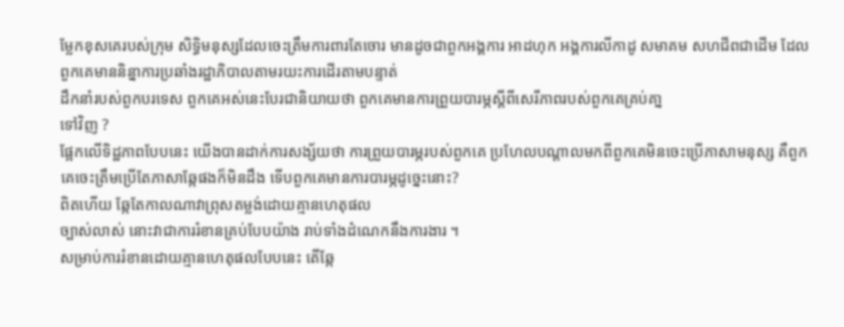ម្លែកខុសគេរបស់ក្រុម សិទ្ធិមនុស្សដែលចេះត្រឹមការពារតែចោរ មានដូចជាពួកអង្គការ អាដហុក អង្គការលីកាដូ សមាគម សហជីពជាដេីម ដែលពួកគេមាននិន្នាការប្រឆាំងរដ្ឋាភិបាលតាមរយះការដេីរតាមបន្ទាត់
ដឹកនាំរបស់ពួកបរទេស ពួកគេអស់នេះបែរជានិយាយថា ពួកគេមានការព្រួយបារម្ភស្តីពីសេរីភាពរបស់ពួកគេគ្រប់គា្ន
ទៅវិញ ?
ផ្អែកលេីទិដ្ឋភាពបែបនេះ យេីងបានដាក់ការសង្ស័យថា ការព្រួយបារម្ភរបស់ពួកគេ ប្រហែលបណ្តាលមកពីពួកគេមិនចេះប្រេីភាសាមនុស្ស គឺពួកគេចេះត្រឹមប្រេីតែភាសាឆ្កែផងក៏មិនដឹង ទេីបពួកគេមានការបារម្ភដូច្នេះនោះ?
ពិតហេីយ ឆ្កែតែកាលណាវាព្រុសតម្លង់ដោយគ្មានហេតុផល
ច្បាស់លាស់ នោះវាជាការរំខានគ្រប់បែបយ៉ាង រាប់ទាំងដំណេកនឹងការងារ ។
សម្រាប់ការរំខានដោយគ្មានហេតុផលបែបនេះ តេីឆ្កែ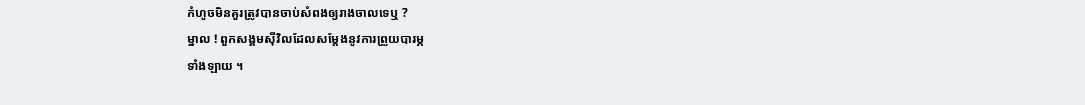កំហូចមិនគួរត្រូវបានចាប់សំពងឲ្យរាងចាលទេឬ ?
ម្នាល ! ពួកសង្គមសុីវិលដែលសម្តែងនូវការព្រួយបារម្ភ
ទាំងឡាយ ។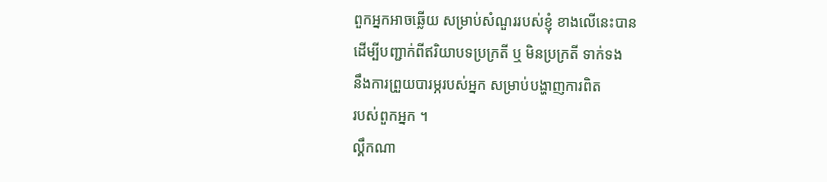ពួកអ្នកអាចឆ្លេីយ សម្រាប់សំណួររបស់ខ្ញុំ ខាងលេីនេះបាន
ដេីម្បីបញ្ជាក់ពីឥរិយាបទប្រក្រតី ឬ មិនប្រក្រតី ទាក់ទង
នឹងការព្រួយបារម្ភរបស់អ្នក សម្រាប់បង្ហាញការពិត
របស់ពួកអ្នក ។
ល្គឹកណា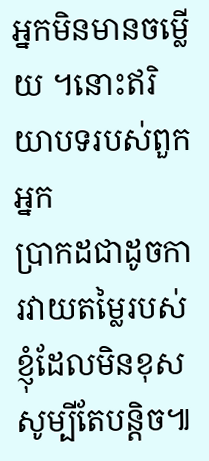អ្នកមិនមានចម្លេីយ ។នោះឥរិយាបទរបស់ពួកអ្នក
ប្រាកដជាដូចការវាយតម្លៃរបស់ខ្ញុំដែលមិនខុស សូម្បីតែបន្តិច៕